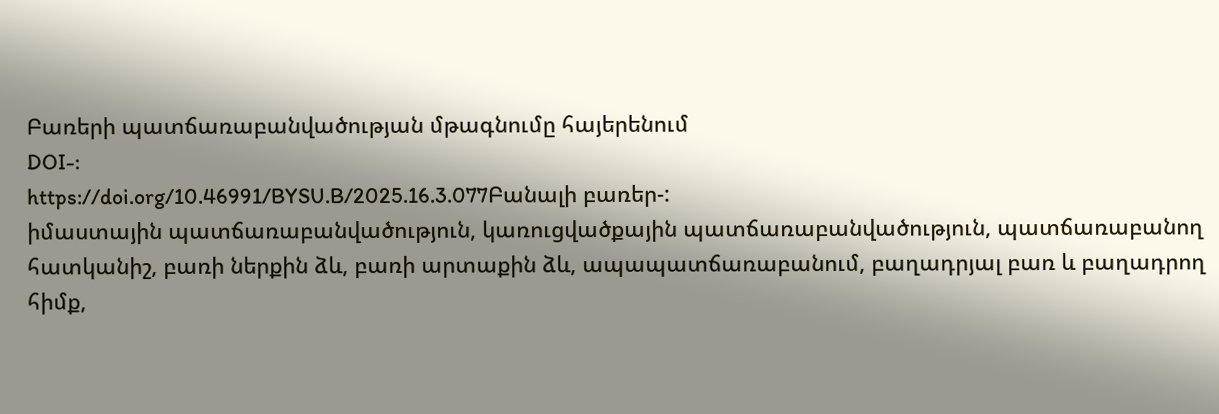Բառերի պատճառաբանվածության մթագնումը հայերենում
DOI-:
https://doi.org/10.46991/BYSU.B/2025.16.3.077Բանալի բառեր-:
իմաստային պատճառաբանվածություն, կառուցվածքային պատճառաբանվածություն, պատճառաբանող հատկանիշ, բառի ներքին ձև, բառի արտաքին ձև, ապապատճառաբանում, բաղադրյալ բառ և բաղադրող հիմք,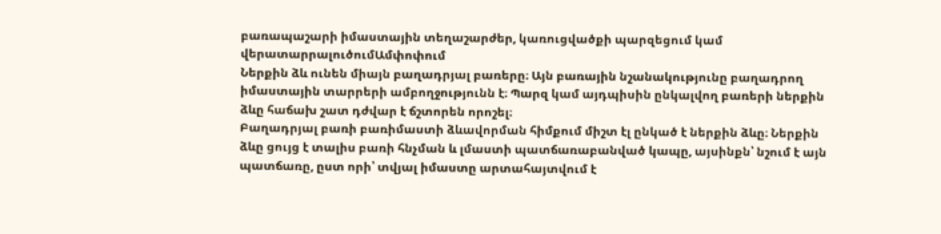բառապաշարի իմաստային տեղաշարժեր, կառուցվածքի պարզեցում կամ վերատարրալուծումԱմփոփում
Ներքին ձև ունեն միայն բաղադրյալ բառերը։ Այն բառային նշանակությունը բաղադրող իմաստային տարրերի ամբողջությունն է։ Պարզ կամ այդպիսին ընկալվող բառերի ներքին ձևը հաճախ շատ դժվար է ճշտորեն որոշել։
Բաղադրյալ բառի բառիմաստի ձևավորման հիմքում միշտ էլ ընկած է ներքին ձևը։ Ներքին ձևը ցույց է տալիս բառի հնչման և լմաստի պատճառաբանված կապը, այսինքն՝ նշում է այն պատճառը, ըստ որի՝ տվյալ իմաստը արտահայտվում է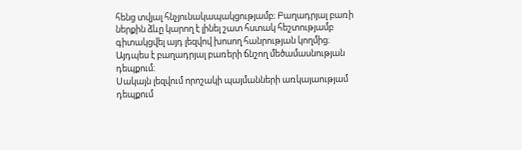հենց տվյալ հնչյունակապակցությամբ։ Բաղադրյալ բառի ներքին ձևը կարող է լինել շատ հստակ հեշտությամբ գիտակցվել այդ լեզվով խոսող հանրության կողմից։ Այդպես է բաղադրյալ բառերի ճնշող մեծամասնության դեպքում։
Սակայն լեզվում որոշակի պայմանների առկայաությամ դեպքում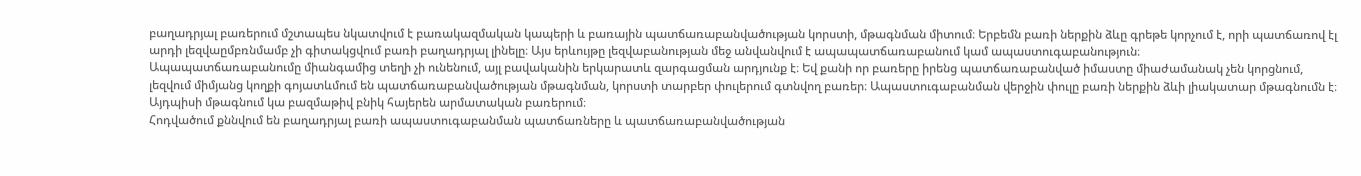բաղադրյալ բառերում մշտապես նկատվում է բառակազմական կապերի և բառային պատճառաբանվածության կորստի, մթագնման միտում։ Երբեմն բառի ներքին ձևը գրեթե կորչում է, որի պատճառով էլ արդի լեզվաըմբռնմամբ չի գիտակցվում բառի բաղադրյալ լինելը։ Այս երևույթը լեզվաբանության մեջ անվանվում է ապապատճառաբանում կամ ապաստուգաբանություն։
Ապապատճառաբանումը միանգամից տեղի չի ունենում, այլ բավականին երկարատև զարգացման արդյունք է։ Եվ քանի որ բառերը իրենց պատճառաբանված իմաստը միաժամանակ չեն կորցնում, լեզվում միմյանց կողքի գոյատևմում են պատճառաբանվածության մթագնման, կորստի տարբեր փուլերում գտնվող բառեր։ Ապաստուգաբանման վերջին փուլը բառի ներքին ձևի լիակատար մթագնումն է։ Այդպիսի մթագնում կա բազմաթիվ բնիկ հայերեն արմատական բառերում։
Հոդվածում քննվում են բաղադրյալ բառի ապաստուգաբանման պատճառները և պատճառաբանվածության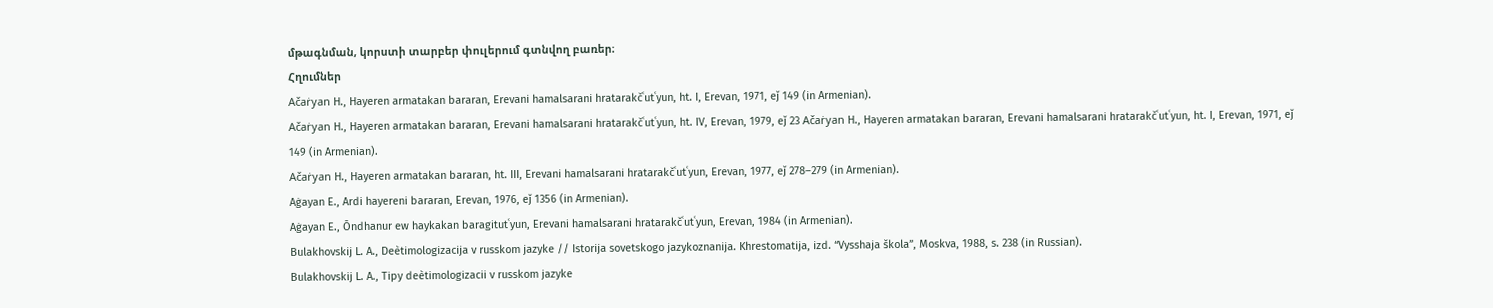մթագնման, կորստի տարբեր փուլերում գտնվող բառեր։
Հղումներ
Ačaṙyan H., Hayeren armatakan bararan, Erevani hamalsarani hratarakčʿutʿyun, ht. I, Erevan, 1971, eǰ 149 (in Armenian).
Ačaṙyan H., Hayeren armatakan bararan, Erevani hamalsarani hratarakčʿutʿyun, ht. IV, Erevan, 1979, eǰ 23 Ačaṙyan H., Hayeren armatakan bararan, Erevani hamalsarani hratarakčʿutʿyun, ht. I, Erevan, 1971, eǰ 149 (in Armenian).
Ačaṙyan H., Hayeren armatakan bararan, ht. III, Erevani hamalsarani hratarakčʿutʿyun, Erevan, 1977, eǰ 278–279 (in Armenian).
Aġayan E., Ardi hayereni bararan, Erevan, 1976, eǰ 1356 (in Armenian).
Aġayan E., Ōndhanur ew haykakan baragitutʿyun, Erevani hamalsarani hratarakčʿutʿyun, Erevan, 1984 (in Armenian).
Bulakhovskij L. A., Deètimologizacija v russkom jazyke // Istorija sovetskogo jazykoznanija. Khrestomatija, izd. “Vysshaja škola”, Moskva, 1988, s. 238 (in Russian).
Bulakhovskij L. A., Tipy deètimologizacii v russkom jazyke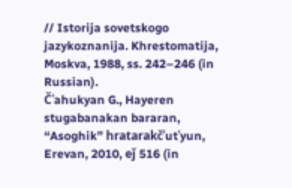// Istorija sovetskogo jazykoznanija. Khrestomatija, Moskva, 1988, ss. 242–246 (in Russian).
Čʿahukyan G., Hayeren stugabanakan bararan, “Asoghik” hratarakčʿutʿyun, Erevan, 2010, eǰ 516 (in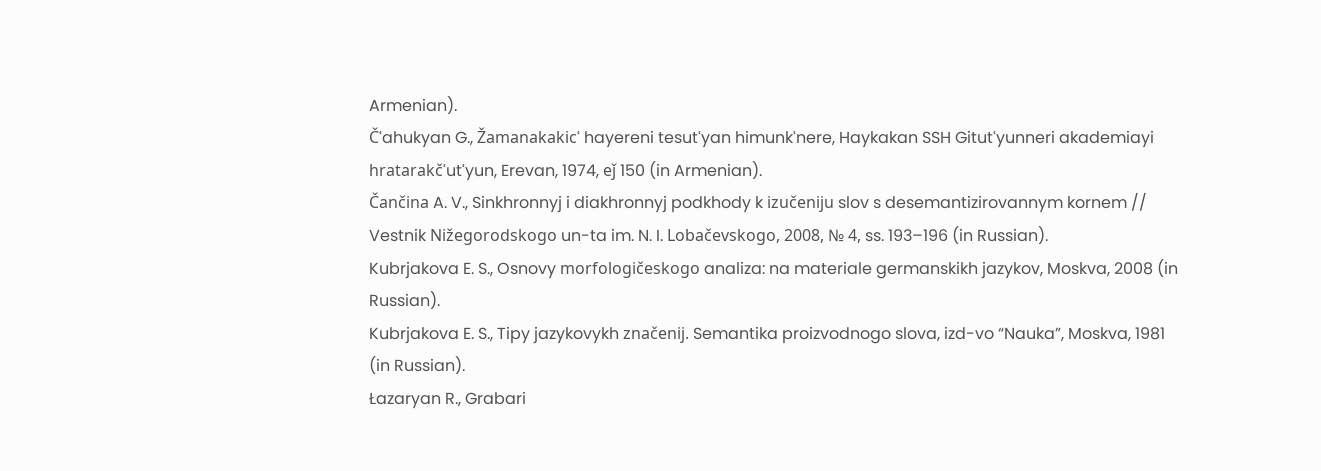Armenian).
Čʿahukyan G., Žamanakakicʿ hayereni tesutʿyan himunkʿnere, Haykakan SSH Gitutʿyunneri akademiayi hratarakčʿutʿyun, Erevan, 1974, eǰ 150 (in Armenian).
Čančina A. V., Sinkhronnyj i diakhronnyj podkhody k izučeniju slov s desemantizirovannym kornem // Vestnik Nižegorodskogo un-ta im. N. I. Lobačevskogo, 2008, № 4, ss. 193–196 (in Russian).
Kubrjakova E. S., Osnovy morfologičeskogo analiza: na materiale germanskikh jazykov, Moskva, 2008 (in Russian).
Kubrjakova E. S., Tipy jazykovykh značenij. Semantika proizvodnogo slova, izd-vo “Nauka”, Moskva, 1981 (in Russian).
Łazaryan R., Grabari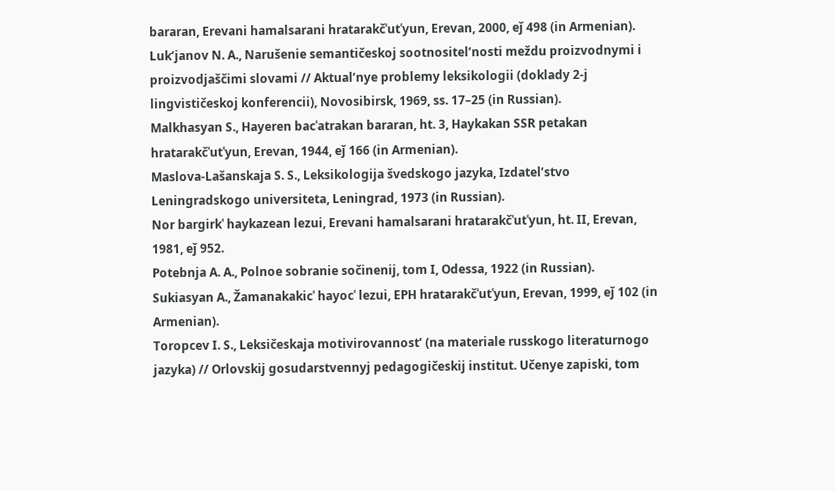bararan, Erevani hamalsarani hratarakčʿutʿyun, Erevan, 2000, eǰ 498 (in Armenian).
Lukʹjanov N. A., Narušenie semantičeskoj sootnositelʹnosti meždu proizvodnymi i proizvodjaščimi slovami // Aktualʹnye problemy leksikologii (doklady 2-j lingvističeskoj konferencii), Novosibirsk, 1969, ss. 17–25 (in Russian).
Malkhasyan S., Hayeren bacʿatrakan bararan, ht. 3, Haykakan SSR petakan hratarakčʿutʿyun, Erevan, 1944, eǰ 166 (in Armenian).
Maslova-Lašanskaja S. S., Leksikologija švedskogo jazyka, Izdatelʹstvo Leningradskogo universiteta, Leningrad, 1973 (in Russian).
Nor bargirkʿ haykazean lezui, Erevani hamalsarani hratarakčʿutʿyun, ht. II, Erevan, 1981, eǰ 952.
Potebnja A. A., Polnoe sobranie sočinenij, tom I, Odessa, 1922 (in Russian).
Sukiasyan A., Žamanakakicʿ hayocʿ lezui, EPH hratarakčʿutʿyun, Erevan, 1999, eǰ 102 (in Armenian).
Toropcev I. S., Leksičeskaja motivirovannostʹ (na materiale russkogo literaturnogo jazyka) // Orlovskij gosudarstvennyj pedagogičeskij institut. Učenye zapiski, tom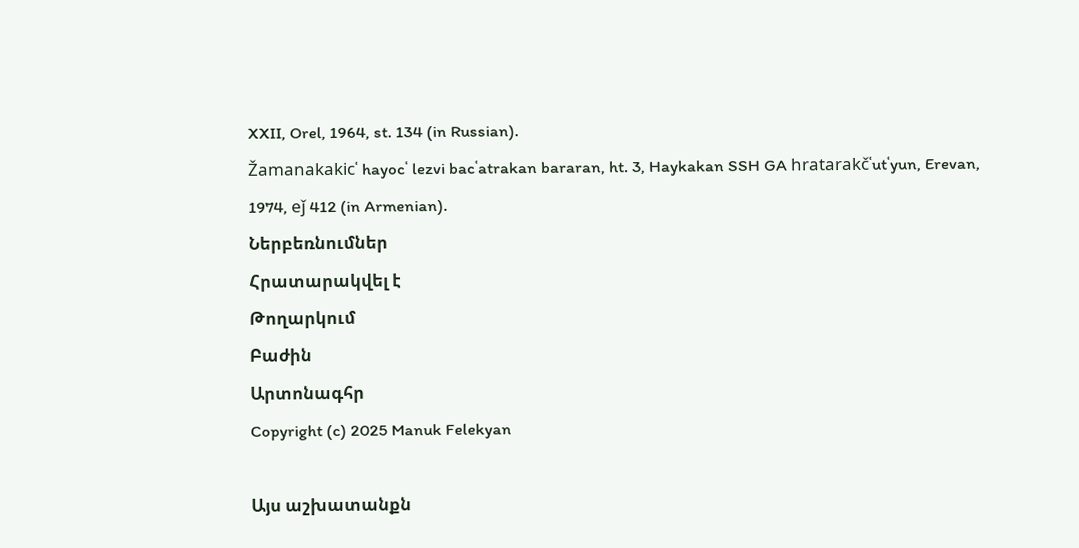XXII, Orel, 1964, st. 134 (in Russian).
Žamanakakicʿ hayocʿ lezvi bacʿatrakan bararan, ht. 3, Haykakan SSH GA hratarakčʿutʿyun, Erevan, 1974, eǰ 412 (in Armenian).
Ներբեռնումներ
Հրատարակվել է
Թողարկում
Բաժին
Արտոնագհր
Copyright (c) 2025 Manuk Felekyan

Այս աշխատանքն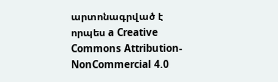արտոնագրված է որպես a Creative Commons Attribution-NonCommercial 4.0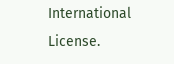International License.